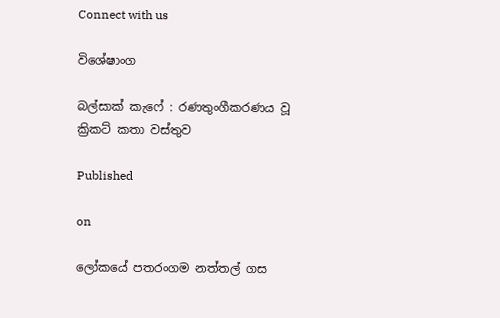Connect with us

විශේෂාංග

බල්සාක් කැෆේ : රණතුංගීකරණය වූ ක්‍රිකට් කතා වස්තුව

Published

on

ලෝකයේ පතරංගම නත්තල් ගස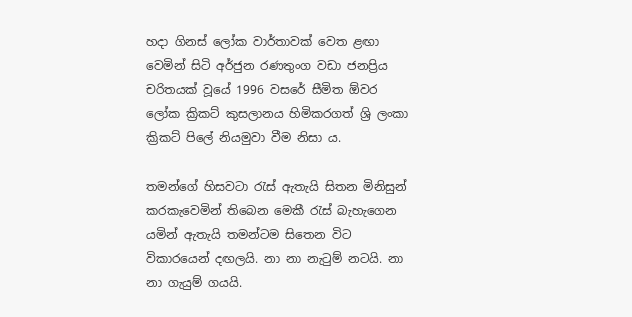හදා ගිනස් ලෝක වාර්තාවක් වෙත ළඟා වෙමින් සිටි අර්ජුන රණතුංග වඩා ජනප්‍රිය චරිතයක් වූයේ 1996 වසරේ සීමිත ඕවර ලෝක ක්‍රිකට් කුසලානය හිමිකරගත් ශ්‍රි ලංකා ක්‍රිකට් පිලේ නියමුවා වීම නිසා ය.

තමන්ගේ හිසවටා රැස් ඇතැයි සිතන මිනිසුන් කරකැවෙමින් තිබෙන මෙකී රැස් බැහැගෙන යමින් ඇතැයි තමන්ටම සිතෙන විට විකාරයෙන් දඟලයි. නා නා නැටුම් නටයි. නා නා ගැයුම් ගයයි.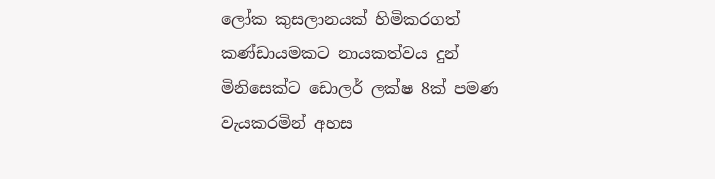ලෝක කුසලානයක් හිමිකරගත් කණ්ඩායමකට නායකත්වය දුන් මිනිසෙක්ට ඩොලර් ලක්ෂ 8ක් පමණ වැයකරමින් අහස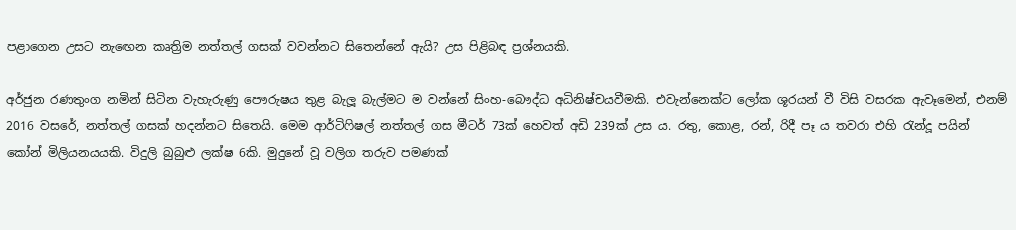පළාගෙන උසට නැඟෙන කෘත්‍රිම නත්තල් ගසක් වවන්නට සිතෙන්නේ ඇයි? උස පිළිබඳ ප්‍රශ්නයකි.

අර්ජුන රණතුංග නමින් සිටින වැහැරුණු පෞරුෂය තුළ බැලූ බැල්මට ම වන්නේ සිංහ-බෞද්ධ අධිනිෂ්චයවීමකි. එවැන්නෙක්ට ලෝක ශූරයන් වී විසි වසරක ඇවෑමෙන්, එනම් 2016 වසරේ, නත්තල් ගසක් හදන්නට සිතෙයි. මෙම ආර්ටිෆිෂල් නත්තල් ගස මීටර් 73ක් හෙවත් අඩි 239ක් උස ය. රතු, කොළ, රන්, රිදී පෑ ය තවරා එහි රැන්දූ පයින් කෝන් මිලියනයයකි. විදුලි බුබුළු ලක්ෂ 6කි. මුදුනේ වූ වලිග තරුව පමණක්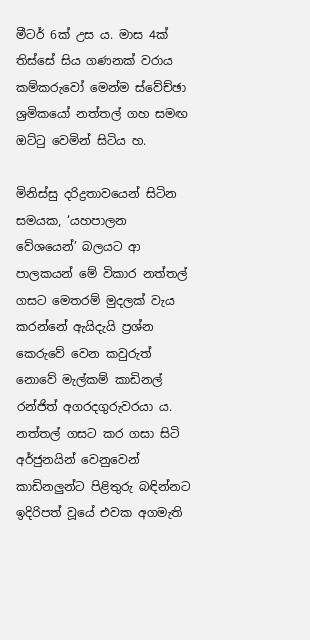මීටර් 6ක් උස ය. මාස 4ක් තිස්සේ සිය ගණනක් වරාය කම්කරුවෝ මෙන්ම ස්වේච්ඡා ශ්‍රමිකයෝ නත්තල් ගහ සමඟ ඔට්ටු වෙමින් සිටිය හ.

මිනිස්සු දරිද්‍රතාවයෙන් සිටින සමයක, ‘යහපාලන වේශයෙන්’ බලයට ආ පාලකයන් මේ විකාර නත්තල් ගසට මෙතරම් මුදලක් වැය කරන්නේ ඇයිදැයි ප්‍රශ්න කෙරුවේ වෙන කවුරුත් නොවේ මැල්කම් කාඩිනල් රන්ජිත් අගරදගුරුවරයා ය. නත්තල් ගසට කර ගසා සිටි අර්ජුනයින් වෙනුවෙන් කාඩිනලුන්ට පිළිතුරු බඳින්නට ඉදිරිපත් වූයේ එවක අගමැති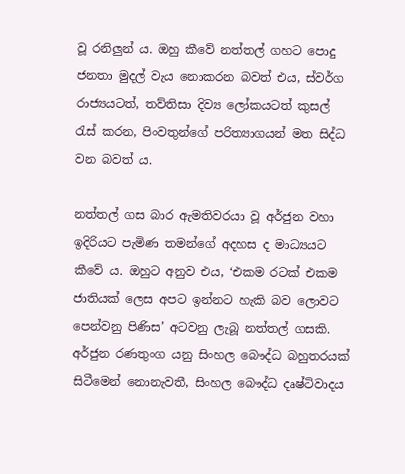වූ රනිලුන් ය. ඔහු කීවේ නත්තල් ගහට පොදු ජනතා මුදල් වැය නොකරන බවත් එය, ස්වර්ග රාජ්‍යයටත්, තව්තිසා දිව්‍ය ලෝකයටත් කුසල් රැස් කරන, පිංවතුන්ගේ පරිත්‍යාගයන් මත සිද්ධ වන බවත් ය.

නත්තල් ගස බාර ඇමතිවරයා වූ අර්ජුන වහා ඉදිරියට පැමිණ තමන්ගේ අදහස ද මාධ්‍යයට කීවේ ය. ඔහුට අනුව එය, ‘එකම රටක් එකම ජාතියක් ලෙස අපට ඉන්නට හැකි බව ලොවට පෙන්වනු පිණිස’ අටවනු ලැබූ නත්තල් ගසකි. අර්ජුන රණතුංග යනු සිංහල බෞද්ධ බහුතරයක් සිටීමෙන් නොනැවතී, සිංහල බෞද්ධ දෘෂ්ටිවාදය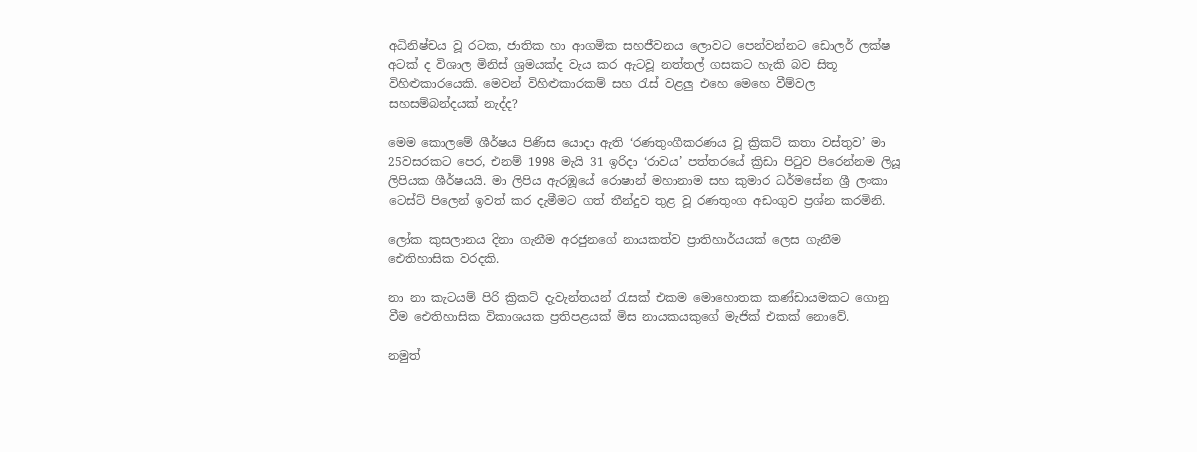අධිනිෂ්චය වූ රටක, ජාතික හා ආගමික සහජීවනය ලොවට පෙන්වන්නට ඩොලර් ලක්ෂ අටක් ද විශාල මිනිස් ශ්‍රමයක්ද වැය කර ඇටවූ නත්තල් ගසකට හැකි බව සිතූ විහිළුකාරයෙකි. මෙවන් විහිළුකාරකම් සහ රැස් වළලු එහෙ මෙහෙ වීම්වල සහසම්බන්දයක් නැද්ද?

මෙම කොලමේ ශීර්ෂය පිණිස යොදා ඇති ‘රණතුංගීකරණය වූ ක්‍රිකට් කතා වස්තුව’ මා 25වසරකට පෙර, එනම් 1998 මැයි 31 ඉරිදා ‘රාවය’ පත්තරයේ ක්‍රිඩා පිටුව පිරෙන්නම ලියූ ලිපියක ශීර්ෂයයි. මා ලිපිය ඇරඹූයේ රොෂාන් මහානාම සහ කුමාර ධර්මසේන ශ්‍රී ලංකා ටෙස්ට් පිලෙන් ඉවත් කර දැමීමට ගත් තීන්දුව තුළ වූ රණතුංග අඩංගුව ප්‍රශ්න කරමිනි.

ලෝක කුසලානය දිනා ගැනීම අරජුනගේ නායකත්ව ප්‍රාතිහාර්යයක් ලෙස ගැනීම ඓතිහාසික වරදකි.

නා නා කැටයම් පිරි ක්‍රිකට් දැවැන්තයන් රැසක් එකම මොහොතක කණ්ඩායමකට ගොනු වීම ඓතිහාසික විකාශයක ප්‍රතිපළයක් මිස නායකයකුගේ මැජික් එකක් නොවේ.

නමුත්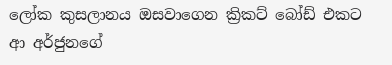ලෝක කුසලානය ඔසවාගෙන ක්‍රිකට් බෝඩ් එකට ආ අර්ජුනගේ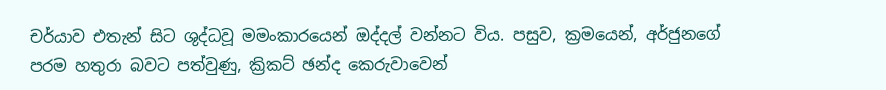චර්යාව එතැන් සිට ශුද්ධවූ මමංකාරයෙන් ඔද්දල් වන්නට විය. පසුව, ක්‍රමයෙන්, අර්ජුනගේ පරම හතුරා බවට පත්වුණු, ක්‍රිකට් ඡන්ද කෙරුවාවෙන්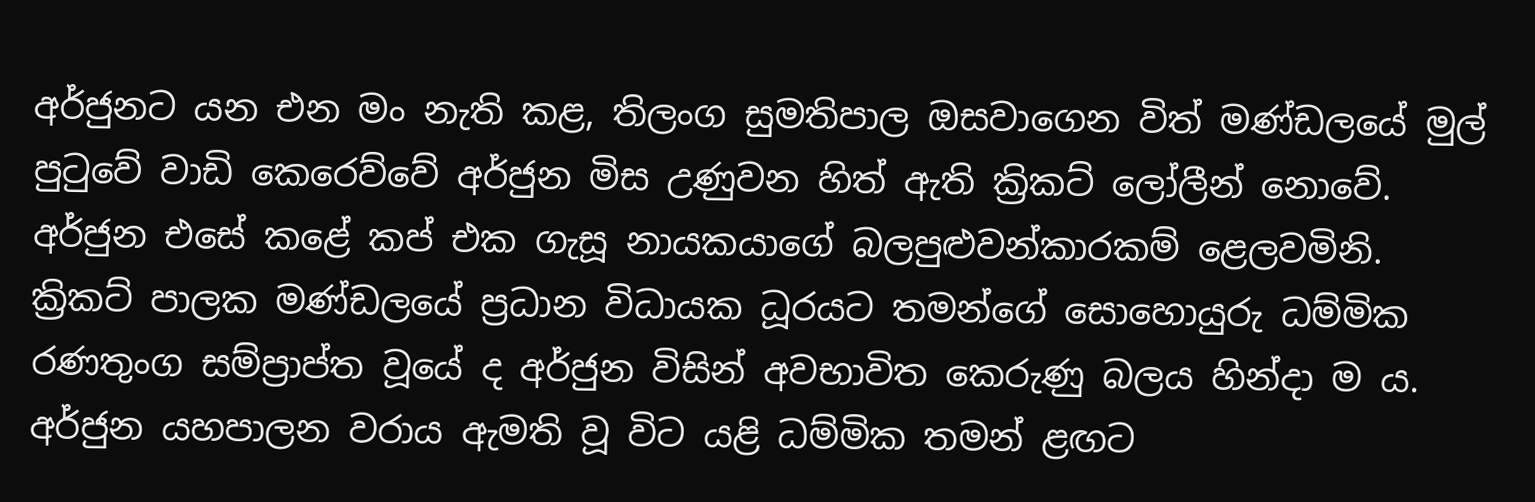අර්ජුනට යන එන මං නැති කළ, තිලංග සුමතිපාල ඔසවාගෙන විත් මණ්ඩලයේ මුල් පුටුවේ වාඩි කෙරෙව්වේ අර්ජුන මිස උණුවන හිත් ඇති ක්‍රිකට් ලෝලීන් නොවේ. අර්ජුන එසේ කළේ කප් එක ගැසූ නායකයාගේ බලපුළුවන්කාරකම් ළෙලවමිනි. ක්‍රිකට් පාලක මණ්ඩලයේ ප්‍රධාන විධායක ධූරයට තමන්ගේ සොහොයුරු ධම්මික රණතුංග සම්ප්‍රාප්ත වූයේ ද අර්ජුන විසින් අවභාවිත කෙරුණු බලය හින්දා ම ය. අර්ජුන යහපාලන වරාය ඇමති වූ විට යළි ධම්මික තමන් ළඟට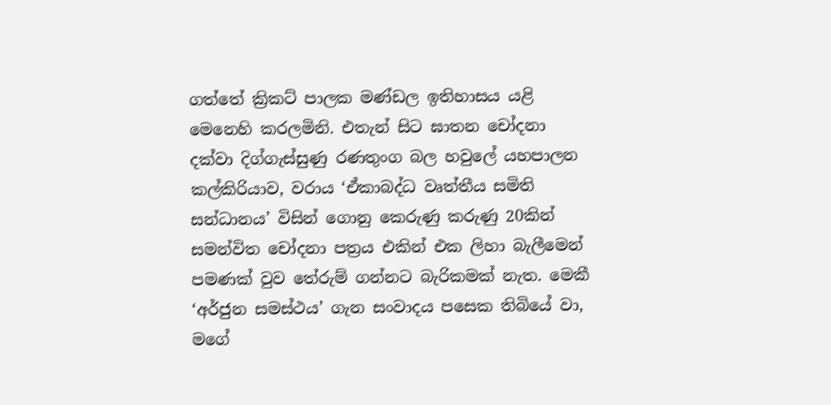ගත්තේ ක්‍රිකට් පාලක මණ්ඩල ඉතිහාසය යළි මෙනෙහි කරලමිනි. එතැන් සිට ඝාතන චෝදනා දක්වා දිග්ගැස්සුණු රණතුංග බල හවුලේ යහපාලන කල්කිරියාව, වරාය ‘ඒකාබද්ධ වෘත්තීය සමිති සන්ධානය’ විසින් ගොනු කෙරුණු කරුණු 20කින් සමන්විත චෝදනා පත්‍රය එකින් එක ලිහා බැලීමෙන් පමණක් වුව තේරුම් ගන්නට බැරිකමක් නැත. මෙකී ‘අර්ජුන සමස්ථය’ ගැන සංවාදය පසෙක තිබියේ වා, මගේ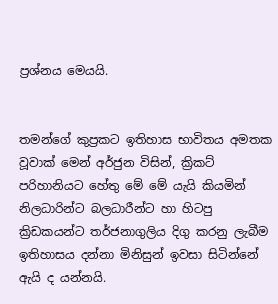ප්‍රශ්නය මෙයයි.


තමන්ගේ කුප්‍රකට ඉතිහාස භාවිතය අමතක වූවාක් මෙන් අර්ජුන විසින්, ක්‍රිකට් පරිහානියට හේතු මේ මේ යැයි කියමින් නිලධාරින්ට බලධාරීන්ට හා හිටපු ක්‍රිඩකයන්ට තර්ජනාගුලිය දිගු කරනු ලැබීම ඉතිහාසය දන්නා මිනිසුන් ඉවසා සිටින්නේ ඇයි ද යන්නයි.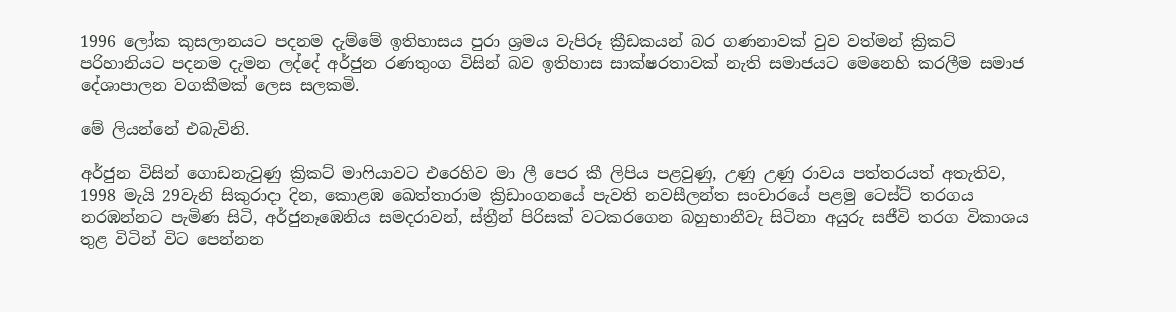1996 ලෝක කුසලානයට පදනම දැම්මේ ඉතිහාසය පුරා ශ්‍රමය වැපිරූ ක්‍රීඩකයන් බර ගණනාවක් වුව වත්මන් ක්‍රිකට් පරිහානියට පදනම දැමන ලද්දේ අර්ජුන රණතුංග විසින් බව ඉතිහාස සාක්ෂරතාවක් නැති සමාජයට මෙනෙහි කරලීම සමාජ දේශාපාලන වගකීමක් ලෙස සලකමි.

මේ ලියන්නේ එබැවිනි.

අර්ජුන විසින් ගොඩනැවුණු ක්‍රිකට් මාෆියාවට එරෙහිව මා ලී පෙර කී ලිපිය පළවුණු, උණු උණු රාවය පත්තරයත් අතැතිව, 1998 මැයි 29වැනි සිකුරාදා දින, කොළඹ ඛෙත්තාරාම ක්‍රිඩාංගනයේ පැවති නවසීලන්ත සංචාරයේ පළමු ටෙස්ට් තරගය නරඹන්නට පැමිණ සිටි, අර්ජුනෑඹෙනිය සමදරාවන්, ස්ත්‍රීන් පිරිසක් වටකරගෙන බහුභානීවැ සිටිනා අයුරු සජීවි තරග විකාශය තුළ විටින් විට පෙන්නන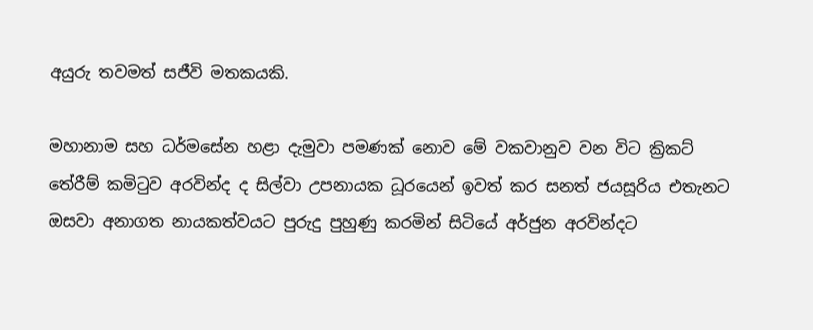අයුරු තවමත් සජීවි මතකයකි.

මහානාම සහ ධර්මසේන හළා දැමුවා පමණක් නොව මේ වකවානුව වන විට ක්‍රිකට් තේරීම් කමිටුව අරවින්ද ද සිල්වා උපනායක ධූරයෙන් ඉවත් කර සනත් ජයසූරිය එතැනට ඔසවා අනාගත නායකත්වයට පුරුදු පුහුණු කරමින් සිටියේ අර්ජුන අරවින්දට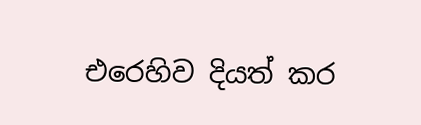එරෙහිව දියත් කර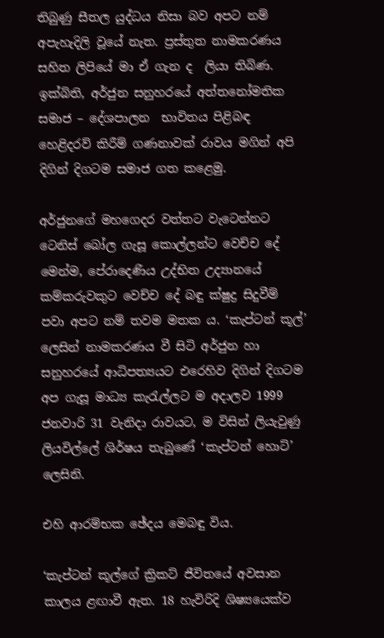තිබුණු සීතල යුද්ධය නිසා බව අපට නම් අපැහැදිලි වූයේ නැත. ප්‍රස්තුත නාමකරණය සහිත ලිපියේ මා ඒ ගැන ද  ලියා තිබිණ. ඉක්බිති, අර්ජුන සනුහරයේ අත්තනෝමතික සමාජ – දේශපාලන  භාවිතය පිළිබඳ හෙළිදරව් කිරීම් ගණනාවක් රාවය මගින් අපි දිගින් දිගටම සමාජ ගත කළෙමු.

අර්ජුනගේ මහගෙදර වත්තට වැටෙන්නට ටෙනිස් බෝල ගැසූ කොල්ලන්ට වෙච්ච දේ මෙන්ම, පේරාදෙණිය උද්භිත උද්‍යානයේ කම්කරුවකුට වෙච්ච දේ බඳු ක්ෂුද්‍ර සිදුවීම් පවා අපට නම් තවම මතක ය. ‘කැප්ටන් කූල්’ ලෙසින් නාමකරණය වී සිටි අර්ජුන හා සනුහරයේ ආධිපත්‍යයට එරෙහිව දිගින් දිගටම අප ගැසූ මාධ්‍ය කැරැල්ලට ම අදාලව 1999 ජනවාරි 31 වැනිදා රාවයට, ම විසින් ලියැවුණු ලියවිල්ලේ ශිර්ෂය තැබුණේ ‘කැප්ටන් හොට්’ ලෙසිනි.

එහි ආරම්භක ඡේදය මෙබඳු විය.

‘කැප්ටන් කූල්ගේ ක්‍රිකට් ජීවිතයේ අවසාන කාලය ළඟාවී ඇත. 18 හැවිරිදි ශිෂ්‍යයෙක්ව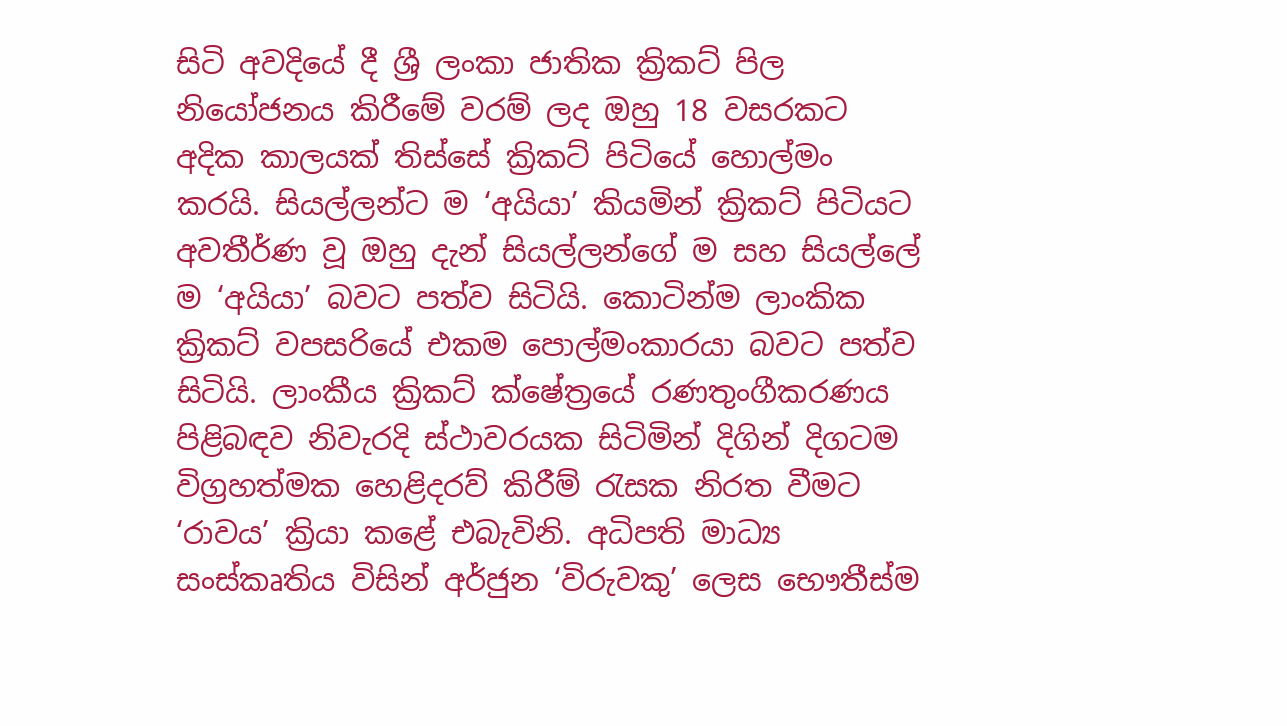සිටි අවදියේ දී ශ්‍රී ලංකා ජාතික ක්‍රිකට් පිල නියෝජනය කිරීමේ වරම් ලද ඔහු 18 වසරකට අදික කාලයක් තිස්සේ ක්‍රිකට් පිටියේ හොල්මං කරයි. සියල්ලන්ට ම ‘අයියා’ කියමින් ක්‍රිකට් පිටියට අවතීර්ණ වූ ඔහු දැන් සියල්ලන්ගේ ම සහ සියල්ලේ ම ‘අයියා’ බවට පත්ව සිටියි. කොටින්ම ලාංකික ක්‍රිකට් වපසරියේ එකම පොල්මංකාරයා බවට පත්ව සිටියි. ලාංකීය ක්‍රිකට් ක්ෂේත්‍රයේ රණතුංගීකරණය පිළිබඳව නිවැරදි ස්ථාවරයක සිටිමින් දිගින් දිගටම විග්‍රහත්මක හෙළිදරව් කිරීම් රැසක නිරත වීමට ‘රාවය’ ක්‍රියා කළේ එබැවිනි. අධිපති මාධ්‍ය සංස්කෘතිය විසින් අර්ජුන ‘විරුවකු’ ලෙස භෞතීස්ම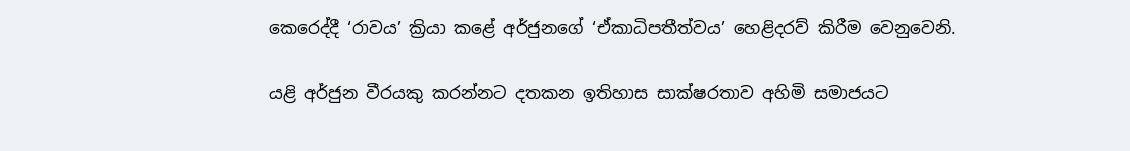කෙරෙද්දී ‘රාවය’ ක්‍රියා කළේ අර්ජුනගේ ‘ඒකාධිපතීත්වය’ හෙළිදරව් කිරීම වෙනුවෙනි.

යළි අර්ජුන වීරයකු කරන්නට දතකන ඉතිහාස සාක්ෂරතාව අහිමි සමාජයට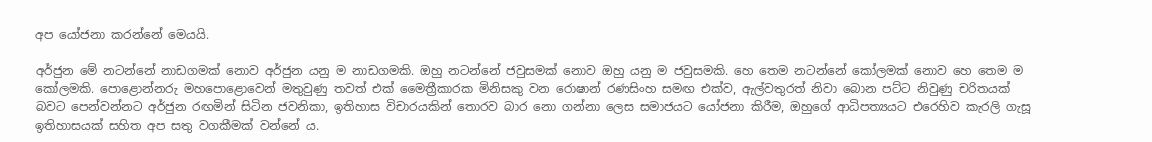අප යෝජනා කරන්නේ මෙයයි.

අර්ජුන මේ නටන්නේ නාඩගමක් නොව අර්ජුන යනු ම නාඩගමකි. ඔහු නටන්නේ ජවුසමක් නොව ඔහු යනු ම ජවුසමකි. හෙ තෙම නටන්නේ කෝලමක් නොව හෙ තෙම ම කෝලමකි. පොළොන්නරු මහපොළොවෙන් මතුවුණු තවත් එක් මෛත්‍රීකාරක මිනිසකු වන රොෂාන් රණසිංහ සමඟ එක්ව, ඇල්වතුරත් නිවා බොන පට්ට නිවුණු චරිතයක් බවට පෙන්වන්නට අර්ජුන රඟමින් සිටින ජවනිකා, ඉතිහාස විචාරයකින් තොරව බාර නො ගන්නා ලෙස සමාජයට යෝජනා කිරීම, ඔහුගේ ආධිපත්‍යයට එරෙහිව කැරලි ගැසූ ඉතිහාසයක් සහිත අප සතු වගකීමක් වන්නේ ය.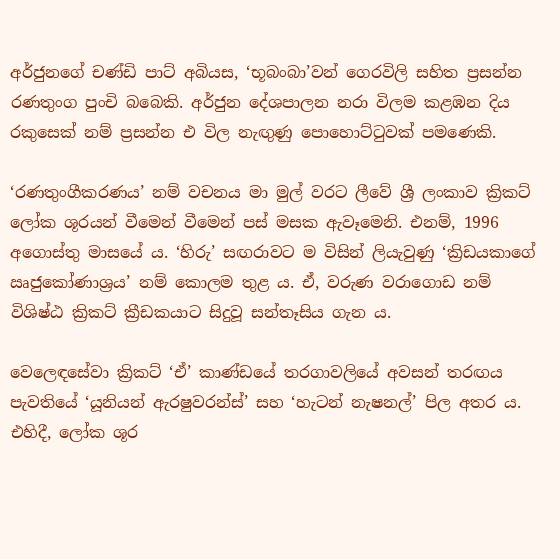අර්ජුනගේ චණ්ඩි පාට් අබියස, ‘භූබංබා’වන් ගෙරවිලි සහිත ප්‍රසන්න රණතුංග පුංචි බබෙකි. අර්ජුන දේශපාලන නරා විලම කළඹන දිය රකුසෙක් නම් ප්‍රසන්න එ විල නැඟුණු පොහොට්ටුවක් පමණෙකි.

‘රණතුංගීකරණය’ නම් වචනය මා මුල් වරට ලීවේ ශ්‍රී ලංකාව ක්‍රිකට් ලෝක ශූරයන් වීමෙන් වීමෙන් පස් මසක ඇවෑමෙනි. එනම්, 1996 අගොස්තු මාසයේ ය. ‘හිරු’ සඟරාවට ම විසින් ලියැවුණු ‘ක්‍රිඩයකාගේ ඍජුකෝණාශ්‍රය’ නම් කොලම තුළ ය‍. ඒ, වරුණ වරාගොඩ නම් විශිෂ්ඨ ක්‍රිකට් ක්‍රීඩකයාට සිදුවූ සන්තෑසිය ගැන ය.

වෙලෙඳසේවා ක්‍රිකට් ‘ඒ’ කාණ්ඩයේ තරගාවලියේ අවසන් තරඟය පැවතියේ ‘යූනියන් ඇරෂුවරන්ස්’ සහ ‘හැටන් නැෂනල්’ පිල අතර ය. එහිදී, ලෝක ශූර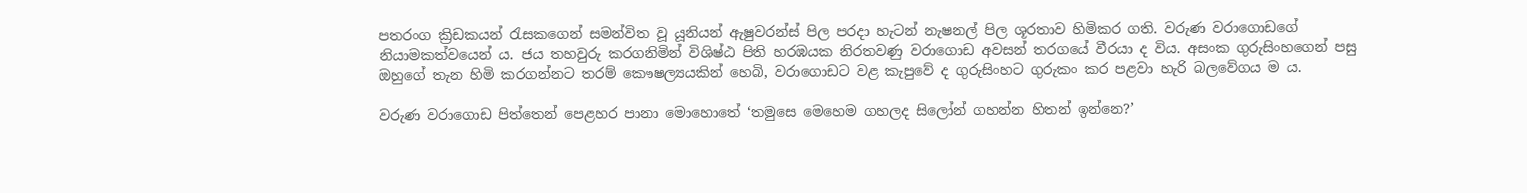පතරංග ක්‍රිඩකයන් රැසකගෙන් සමන්විත වූ යූනියන් ඇෂුවරන්ස් පිල පරදා හැටන් නැෂනල් පිල ශූරතාව හිමිකර ගති. වරුණ වරාගොඩගේ නියාමකත්වයෙන් ය. ජය තහවුරු කරගනිමින් විශිෂ්ඨ පිති හරඹයක නිරතවණු වරාගොඩ අවසන් තරගයේ වීරයා ද විය. අසංක ගුරුසිංහගෙන් පසු ඔහුගේ තැන හිමි කරගන්නට තරම් කෞෂල්‍යයකින් හෙබි, වරාගොඩට වළ කැපුවේ ද ගුරුසිංහට ගුරුකං කර පළවා හැරි බලවේගය ම ය.

වරුණ වරාගොඩ පිත්තෙන් පෙළහර පානා මොහොතේ ‘තමුසෙ මෙහෙම ගහලද සිලෝන් ගහන්න හිතන් ඉන්නෙ?’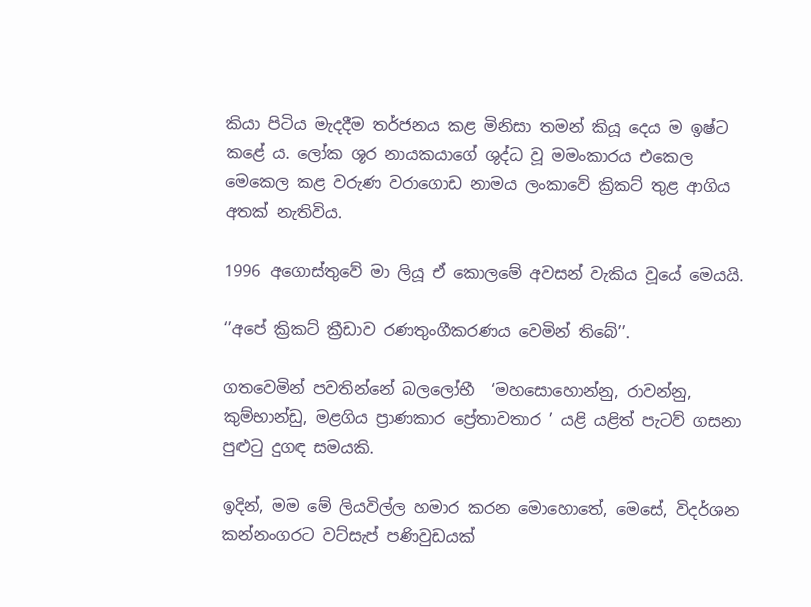කියා පිටිය මැදදීම තර්ජනය කළ මිනිසා තමන් කියූ දෙය ම ඉෂ්ට කළේ ය. ලෝක ශූර නායකයාගේ ශුද්ධ වූ මමංකාරය එකෙල මෙකෙල කළ වරුණ වරාගොඩ නාමය ලංකාවේ ක්‍රිකට් තුළ ආගිය අතක් නැතිවිය.

1996 අගොස්තුවේ මා ලියූ ඒ කොලමේ අවසන් වැකිය වූයේ මෙයයි.

‘’අපේ ක්‍රිකට් ක්‍රීඩාව රණතුංගීකරණය වෙමින් තිබේ’’.

ගතවෙමින් පවතින්නේ බලලෝභී  ‘මහසොහොන්නු, රාවන්නු, කුම්භාන්ඩු, මළගිය ප්‍රාණකාර ප්‍රේතාවතාර ’ යළි යළිත් පැටව් ගසනා පුළුටු දුගඳ සමයකි.

ඉදින්, මම මේ ලියවිල්ල හමාර කරන මොහොතේ, මෙසේ, විදර්ශන කන්නංගරට වට්සැප් පණිවුඩයක්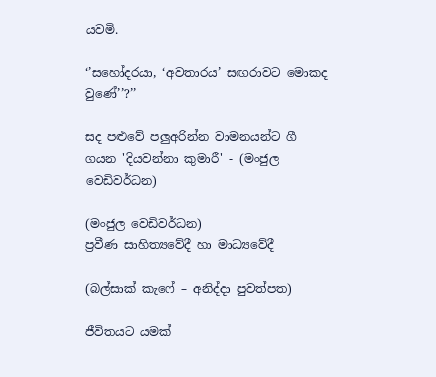යවමි.

‘’සහෝදරයා, ‘අවතාරය’ සඟරාවට මොකද වුණේ’’?’’

සද පළුවේ පලුඅරින්න වාමනයන්ට ගී ගයන 'දියවන්නා කුමාරී' - (මංජුල වෙඩිවර්ධන)

(මංජුල වෙඩිවර්ධන)
ප්‍රවීණ සාහිත්‍යවේදී හා මාධ්‍යවේදී

(බල්සාක් කැෆේ – අනිද්දා පුවත්පත)

ජීවිතයට යමක්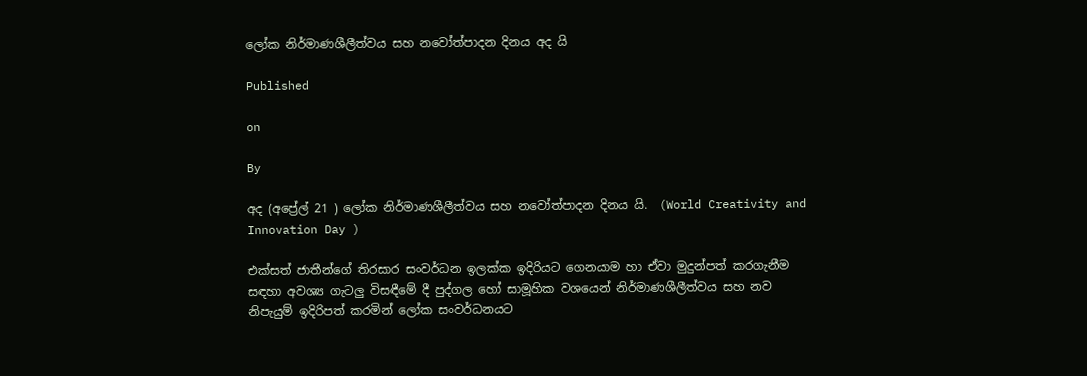ලෝක නිර්මාණශීලීත්වය සහ නවෝත්පාදන දිනය අද යි

Published

on

By

අද (අප්‍රේල් 21 ) ලෝක නිර්මාණශීලීත්වය සහ නවෝත්පාදන දිනය යි.  (World Creativity and Innovation Day )

එක්සත් ජාතීන්ගේ තිරසාර සංවර්ධන ඉලක්ක ඉදිරියට ගෙනයාම හා ඒවා මුදුන්පත් කරගැනීම සඳහා අවශ්‍ය ගැටලු විසඳීමේ දී පුද්ගල හෝ සාමූහික වශයෙන් නිර්මාණශීලීත්වය සහ නව නිපැයුම් ඉදිරිපත් කරමින් ලෝක සංවර්ධනයට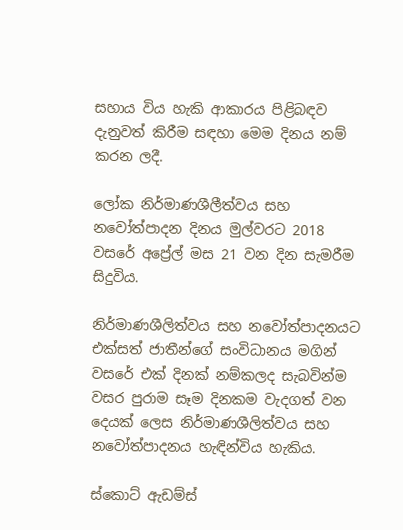සහාය විය හැකි ආකාරය පිළිබඳව දැනුවත් කිරීම සඳහා මෙම දිනය නම් කරන ලදී.

ලෝක නිර්මාණශීලීත්වය සහ නවෝත්පාදන දිනය මුල්වරට 2018 වසරේ අප්‍රේල් මස 21 වන දින සැමරීම සිදුවිය.

නිර්මාණශීලිත්වය සහ නවෝත්පාදනයට එක්සත් ජාතීන්ගේ සංවිධානය මගින් වසරේ එක් දිනක් නම්කලද සැබවින්ම වසර පුරාම සෑම දිනකම වැදගත් වන දෙයක් ලෙස නිර්මාණශීලිත්වය සහ නවෝත්පාදනය හැඳින්විය හැකිය.

ස්කොට් ඇඩම්ස්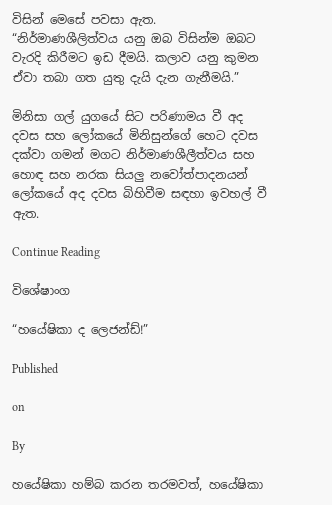විසින් මෙසේ පවසා ඇත.
“නිර්මාණශීලිත්වය යනු ඔබ විසින්ම ඔබට වැරදි කිරීමට ඉඩ දීමයි. කලාව යනු කුමන ඒවා තබා ගත යුතු දැයි දැන ගැනීමයි.”

මිනිසා ගල් යුගයේ සිට පරිණාමය වී අද දවස සහ ලෝකයේ මිනිසුන්ගේ හෙට දවස දක්වා ගමන් මගට නිර්මාණශීලීත්වය සහ හොඳ සහ නරක සියලු නවෝත්පාදනයන් ලෝකයේ අද දවස බිහිවීම සඳහා ඉවහල් වී ඇත.

Continue Reading

විශේෂාංග

“හයේෂිකා ද ලෙජන්ඩ්!”

Published

on

By

හයේෂිකා හම්බ කරන තරමවත්, හයේෂිකා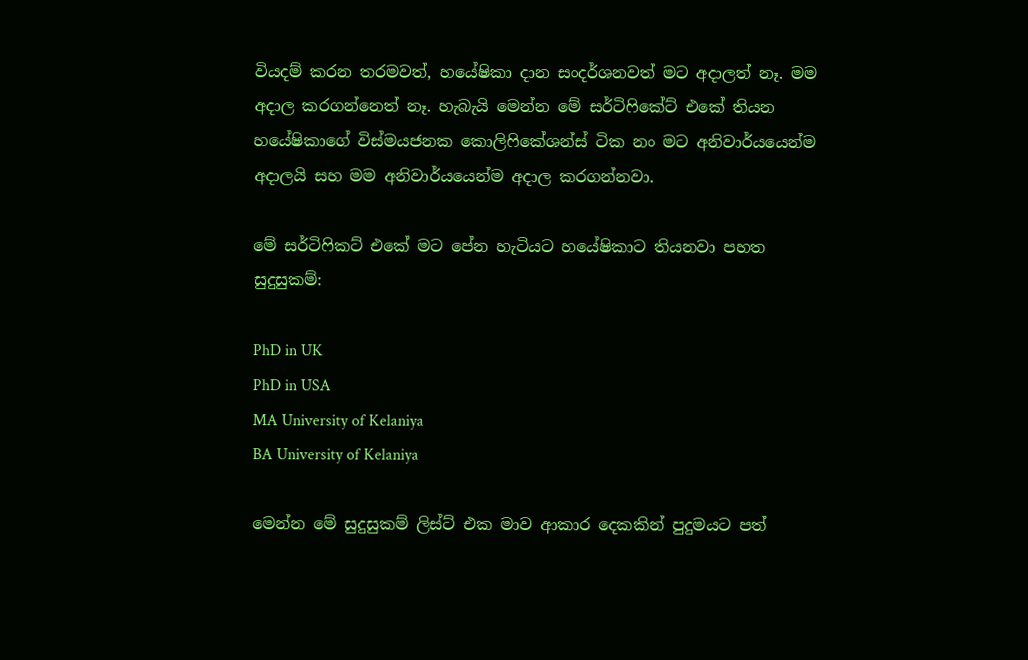වියදම් කරන තරමවත්, හයේෂිකා දාන සංදර්ශනවත් මට අදාලත් නෑ. මම අදාල කරගන්නෙත් නෑ. හැබැයි මෙන්න මේ සර්ටිෆිකේට් එකේ තියන හයේෂිකාගේ විස්මයජනක කොලිෆිකේශන්ස් ටික නං මට අනිවාර්යයෙන්ම අදාලයි සහ මම අනිවාර්යයෙන්ම අදාල කරගන්නවා.

මේ සර්ටිෆිකට් එකේ මට පේන හැටියට හයේෂිකාට තියනවා පහත සුදුසුකම්:

PhD in UK
PhD in USA
MA University of Kelaniya
BA University of Kelaniya

මෙන්න මේ සුදුසුකම් ලිස්ට් එක මාව ආකාර දෙකකින් පුදුමයට පත්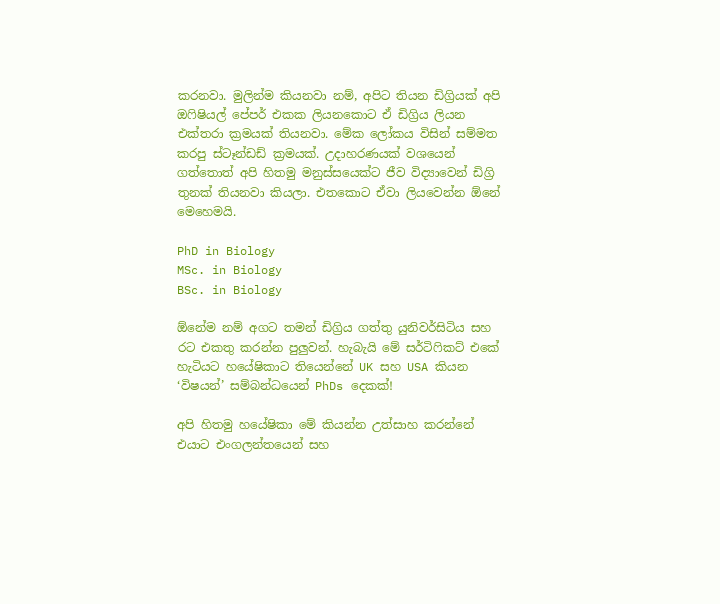කරනවා. මුලින්ම කියනවා නම්, අපිට තියන ඩිග්‍රියක් අපි ඔෆිෂියල් පේපර් එකක ලියනකොට ඒ ඩිග්‍රිය ලියන එක්තරා ක්‍රමයක් තියනවා. මේක ලෝකය විසින් සම්මත කරපු ස්ටෑන්ඩඩ් ක්‍රමයක්. උදාහරණයක් වශයෙන් ගත්තොත් අපි හිතමු මනුස්සයෙක්ට ජීව විද්‍යාවෙන් ඩිග්‍රි තුනක් තියනවා කියලා. එතකොට ඒවා ලියවෙන්න ඕනේ මෙහෙමයි.

PhD in Biology
MSc. in Biology
BSc. in Biology

ඕනේම නම් අගට තමන් ඩිග්‍රිය ගත්තු යුනිවර්සිටිය සහ රට එකතු කරන්න පුලුවන්. හැබැයි මේ සර්ටිෆිකට් එකේ හැටියට හයේෂිකාට තියෙන්නේ UK සහ USA කියන ‘විෂයන්’ සම්බන්ධයෙන් PhDs දෙකක්!

අපි හිතමු හයේෂිකා මේ කියන්න උත්සාහ කරන්නේ එයාට එංගලන්තයෙන් සහ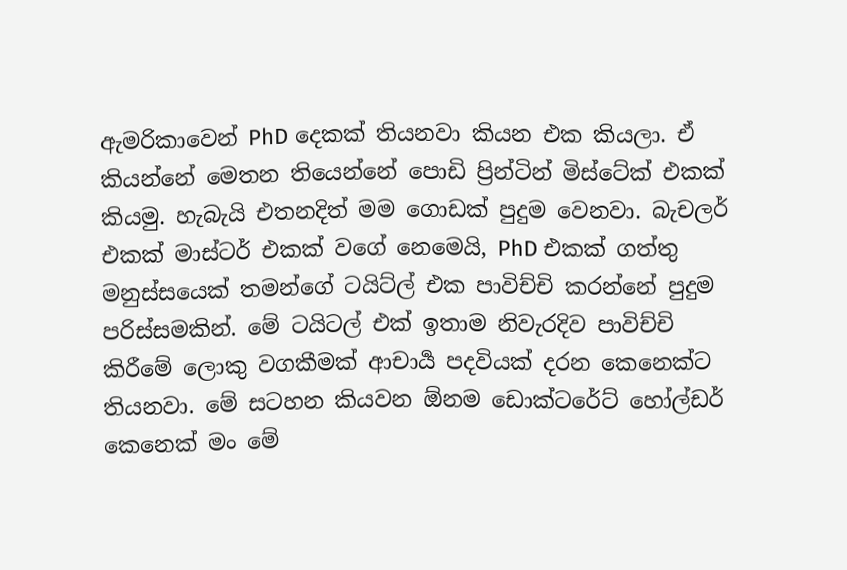ඇමරිකාවෙන් PhD දෙකක් තියනවා කියන එක කියලා. ඒ කියන්නේ මෙතන තියෙන්නේ පොඩි ප්‍රින්ටින් මිස්ටේක් එකක් කියමු. හැබැයි එතනදිත් මම ගොඩක් පුදුම වෙනවා. බැචලර් එකක් මාස්ටර් එකක් වගේ නෙමෙයි, PhD එකක් ගත්තු මනුස්සයෙක් තමන්ගේ ටයිට්ල් එක පාවිච්චි කරන්නේ පුදුම පරිස්සමකින්. මේ ටයිටල් එක් ඉතාම නිවැරදිව පාවිච්චි කිරීමේ ලොකු වගකීමක් ආචාර්‍ය පදවියක් දරන කෙනෙක්ට තියනවා. මේ සටහන කියවන ඕනම ඩොක්ටරේට් හෝල්ඩර් කෙනෙක් මං මේ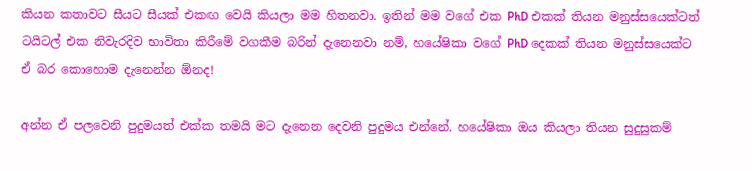කියන කතාවට සීයට සීයක් එකඟ වෙයි කියලා මම හිතනවා. ඉතින් මම වගේ එක PhD එකක් තියන මනුස්සයෙක්ටත් ටයිටල් එක නිවැරදිව භාවිතා කිරීමේ වගකීම බරින් දැනෙනවා නම්, හයේෂිකා වගේ PhD දෙකක් තියන මනුස්සයෙක්ට ඒ බර කොහොම දැනෙන්න ඕනද!

අන්න ඒ පලවෙනි පුදුමයත් එක්ක තමයි මට දැනෙන දෙවනි පුදුමය එන්නේ. හයේෂිකා ඔය කියලා තියන සුදුසුකම්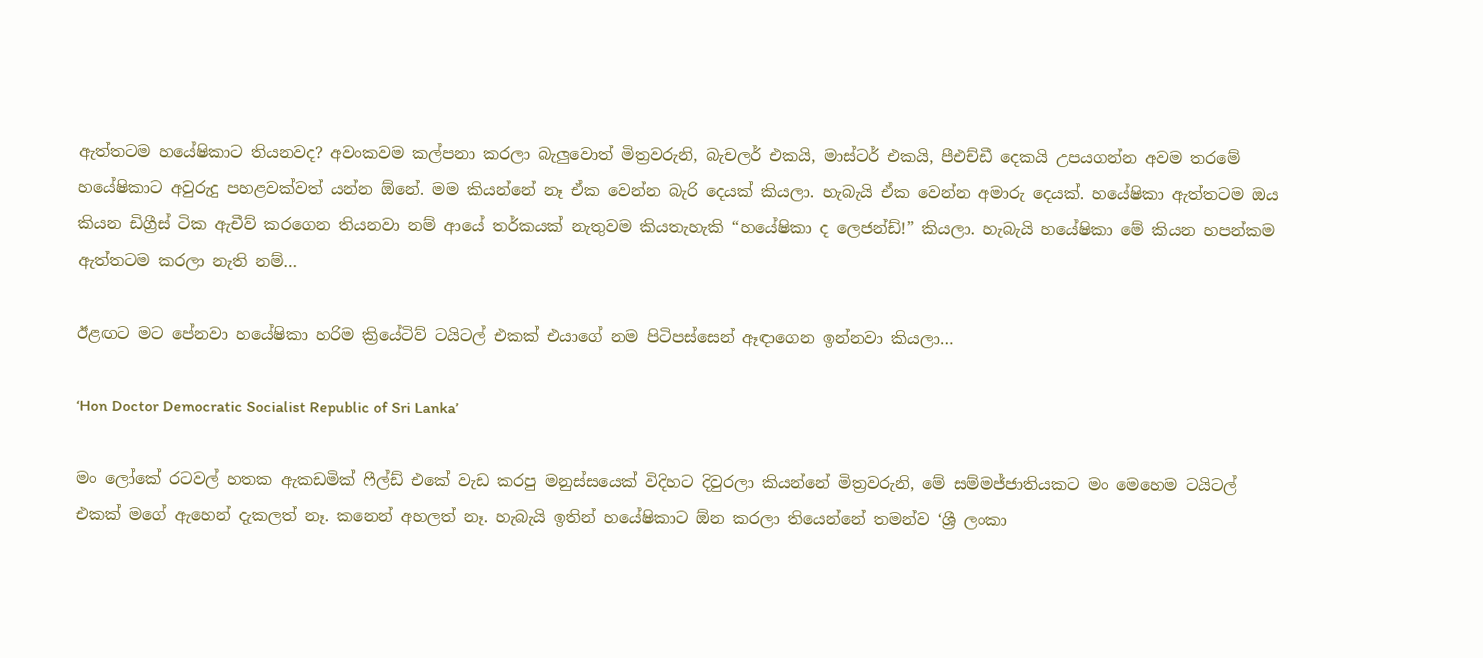ඇත්‍තටම හයේෂිකාට තියනවද? අවංකවම කල්පනා කරලා බැලුවොත් මිත්‍රවරුනි, බැචලර් එකයි, මාස්ටර් එකයි, පීඑච්ඩී දෙකයි උපයගන්න අවම තරමේ හයේෂිකාට අවුරුදු පහළවක්වත් යන්න ඕනේ. මම කියන්නේ නෑ ඒක වෙන්න බැරි දෙයක් කියලා. හැබැයි ඒක වෙන්න අමාරු දෙයක්. හයේෂිකා ඇත්තටම ඔය කියන ඩිග්‍රීස් ටික ඇචීව් කරගෙන තියනවා නම් ආයේ තර්කයක් නැතුවම කියතැහැකි “හයේෂිකා ද ලෙජන්ඩ්!” කියලා. හැබැයි හයේෂිකා මේ කියන හපන්කම ඇත්තටම කරලා නැති නම්…

ඊළඟට මට පේනවා හයේෂිකා හරිම ක්‍රියේටිව් ටයිටල් එකක් එයාගේ නම පිටිපස්සෙන් ඈඳාගෙන ඉන්නවා කියලා…

‘Hon Doctor Democratic Socialist Republic of Sri Lanka’

මං ලෝකේ රටවල් හතක ඇකඩමික් ෆීල්ඩ් එකේ වැඩ කරපු මනුස්සයෙක් විදිහට දිවුරලා කියන්නේ මිත්‍රවරුනි, මේ සම්මජ්ජාතියකට මං මෙහෙම ටයිටල් එකක් මගේ ඇහෙන් දැකලත් නෑ. කනෙන් අහලත් නෑ. හැබැයි ඉතින් හයේෂිකාට ඕන කරලා තියෙන්නේ තමන්ව ‘ශ්‍රී ලංකා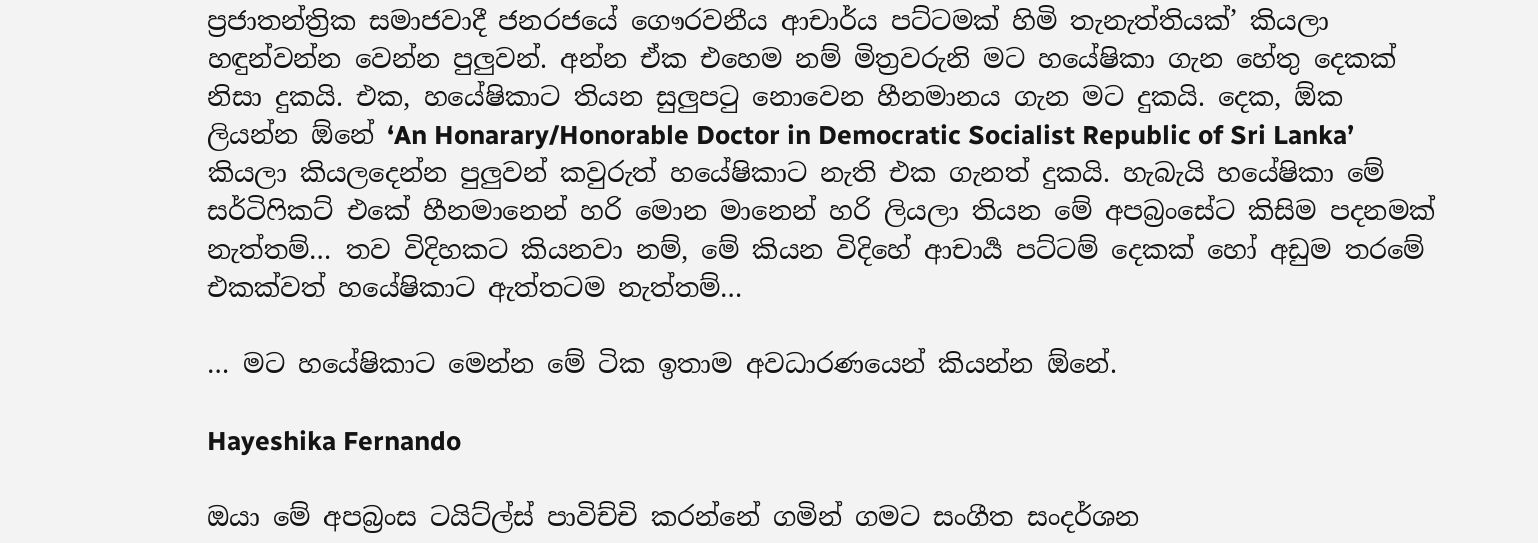ප්‍රජාතන්ත්‍රික සමාජවාදී ජනරජයේ ගෞරවනීය ආචාර්ය පට්ටමක් හිමි තැනැත්තියක්’ කියලා හඳුන්වන්න වෙන්න පුලුවන්. අන්න ඒක එහෙම නම් මිත්‍රවරුනි මට හයේෂිකා ගැන හේතු දෙකක් නිසා දුකයි. එක, හයේෂිකාට තියන සුලුපටු නොවෙන හීනමානය ගැන මට දුකයි. දෙක, ඕක ලියන්න ඕනේ ‘An Honarary/Honorable Doctor in Democratic Socialist Republic of Sri Lanka’ කියලා කියලදෙන්න පුලුවන් කවුරුත් හයේෂිකාට නැති එක ගැනත් දුකයි. හැබැයි හයේෂිකා මේ සර්ටිෆිකට් එකේ හීනමානෙන් හරි මොන මානෙන් හරි ලියලා තියන මේ අපබ්‍රංසේට කිසිම පදනමක් නැත්තම්… තව විදිහකට කියනවා නම්, මේ කියන විදිහේ ආචාර්‍ය පට්ටම් දෙකක් හෝ අඩුම තරමේ එකක්වත් හයේෂිකාට ඇත්තටම නැත්තම්…

… මට හයේෂිකාට මෙන්න මේ ටික ඉතාම අවධාරණයෙන් කියන්න ඕනේ.

Hayeshika Fernando

ඔයා මේ අපබ්‍රංස ටයිට්ල්ස් පාවිච්චි කරන්නේ ගමින් ගමට සංගීත සංදර්ශන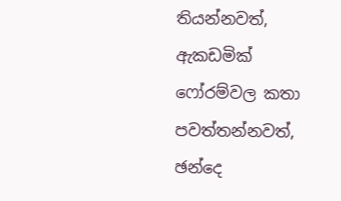තියන්නවත්, ඇකඩමික් ෆෝරම්වල කතා පවත්තන්නවත්, ඡන්දෙ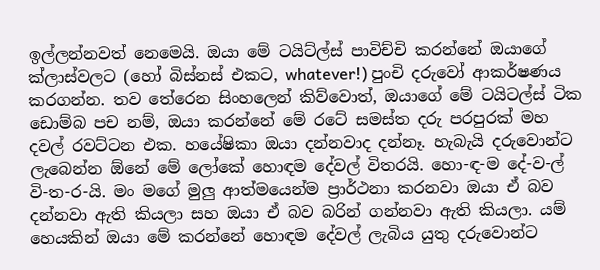ඉල්ලන්නවත් නෙමෙයි. ඔයා මේ ටයිට්ල්ස් පාවිච්චි කරන්නේ ඔයාගේ ක්ලාස්වලට (හෝ බිස්නස් එකට, whatever!) පුංචි දරුවෝ ආකර්ෂණය කරගන්න. තව තේරෙන සිංහලෙන් කිව්වොත්, ඔයාගේ මේ ටයිටල්ස් ටික ඩොම්බ පච නම්, ඔයා කරන්නේ මේ රටේ සමස්ත දරු පරපුරක් මහ දවල් රවට්ටන එක. හයේෂිකා ඔයා දන්නවාද දන්නෑ. හැබැයි දරුවොන්ට ලැබෙන්න ඕනේ මේ ලෝකේ හොඳම දේවල් විතරයි. හො-ඳ-ම දේ-ව-ල් වි-ත-ර-යි. මං මගේ මුලු ආත්මයෙන්ම ප්‍රාර්ථනා කරනවා ඔයා ඒ බව දන්නවා ඇති කියලා සහ ඔයා ඒ බව බරින් ගන්නවා ඇති කියලා. යම් හෙයකින් ඔයා මේ කරන්නේ හොඳම දේවල් ලැබිය යුතු දරුවොන්ට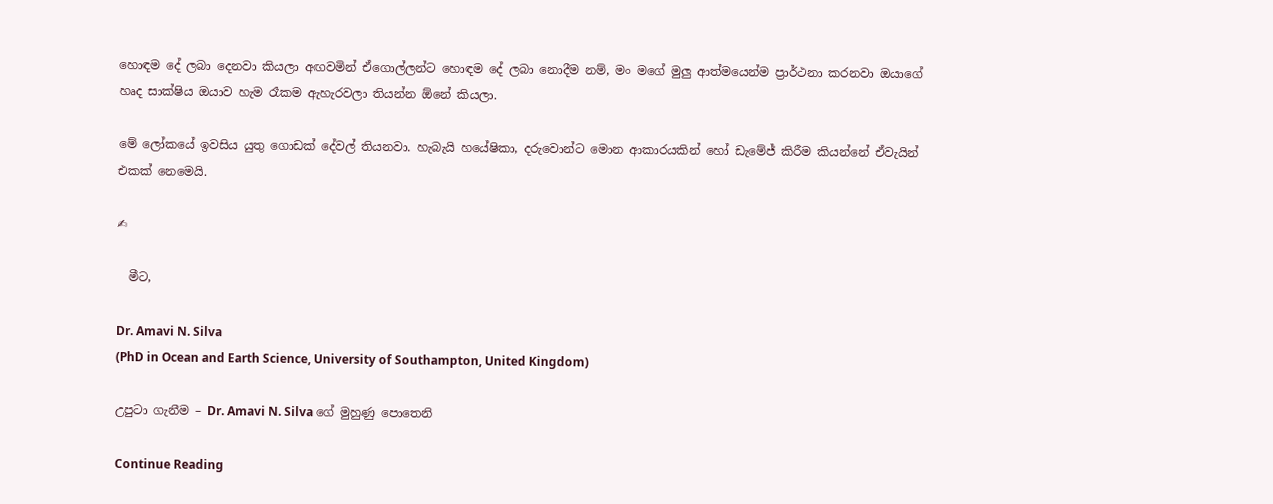හොඳම දේ ලබා දෙනවා කියලා අඟවමින් ඒගොල්ලන්ට හොඳම දේ ලබා නොදීම නම්, මං මගේ මුලු ආත්මයෙන්ම ප්‍රාර්ථනා කරනවා ඔයාගේ හෘද සාක්ෂිය ඔයාව හැම රෑකම ඇහැරවලා තියන්න ඕනේ කියලා.

මේ ලෝකයේ ඉවසිය යුතු ගොඩක් දේවල් තියනවා. හැබැයි හයේෂිකා, දරුවොන්ට මොන ආකාරයකින් හෝ ඩැමේජ් කිරීම කියන්නේ ඒවැයින් එකක් නෙමෙයි.

✍

  මීට,

Dr. Amavi N. Silva
(PhD in Ocean and Earth Science, University of Southampton, United Kingdom)

උපුටා ගැනීම – Dr. Amavi N. Silva ගේ මුහුණු පොතෙනි

Continue Reading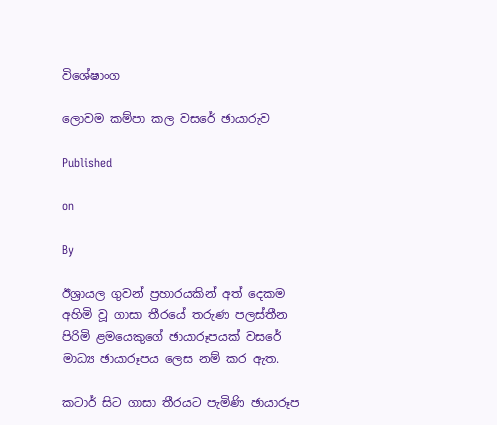විශේෂාංග

ලොවම කම්පා කල වසරේ ඡායාරුව

Published

on

By

ඊශ්‍රායල ගුවන් ප්‍රහාරයකින් අත් දෙකම අහිමි වූ ගාසා තීරයේ තරුණ පලස්තීන පිරිමි ළමයෙකුගේ ඡායාරූපයක් වසරේ මාධ්‍ය ඡායාරූපය ලෙස නම් කර ඇත.

කටාර් සිට ගාසා තීරයට පැමිණි ඡායාරූප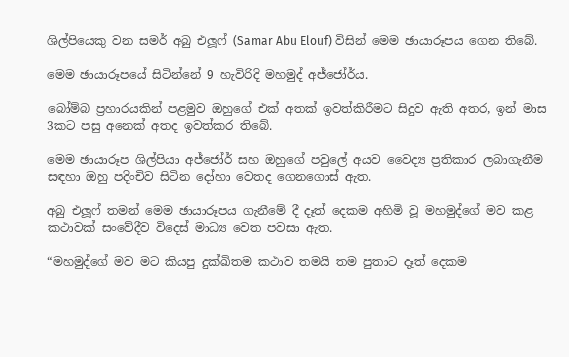ශිල්පියෙකු වන සමර් අබු එලූෆ් (Samar Abu Elouf) විසින් මෙම ඡායාරූපය ගෙන තිබේ.

මෙම ඡායාරූපයේ සිටින්නේ 9 හැවිරිදි මහමුද් අජ්ජෝර්ය.

බෝම්බ ප්‍රහාරයකින් පළමුව ඔහුගේ එක් අතක් ඉවත්කිරීමට සිදුව ඇති අතර, ඉන් මාස 3කට පසු අනෙක් අතද ඉවත්කර තිබේ.

මෙම ඡායාරූප ශිල්පියා අජ්ජෝර් සහ ඔහුගේ පවුලේ අයව වෛද්‍ය ප්‍රතිකාර ලබාගැනීම සඳහා ඔහු පදිංචිව සිටින දෝහා වෙතද ගෙනගොස් ඇත.

අබු එලූෆ් තමන් මෙම ඡායාරූපය ගැනීමේ දී දෑත් දෙකම අහිමි වූ මහමුද්ගේ මව කළ කථාවක් සංවේදීව විදෙස් මාධ්‍ය වෙත පවසා ඇත.

“මහමුද්ගේ මව මට කියපු දුක්ඛිතම කථාව තමයි තම පුතාට දෑත් දෙකම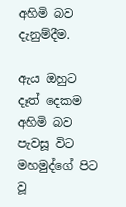අහිමි බව දැනුම්දීම.

ඇය ඔහුට දෑත් දෙකම අහිමි බව පැවසූ විට මහමුද්ගේ පිට වූ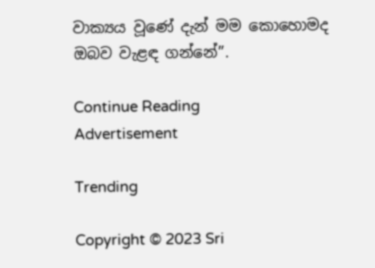වාක්‍යය වූණේ දැන් මම කොහොමද ඔබව වැළඳ ගන්නේ”.

Continue Reading
Advertisement

Trending

Copyright © 2023 Sri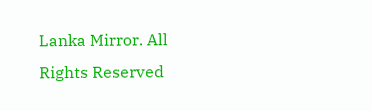Lanka Mirror. All Rights Reserved